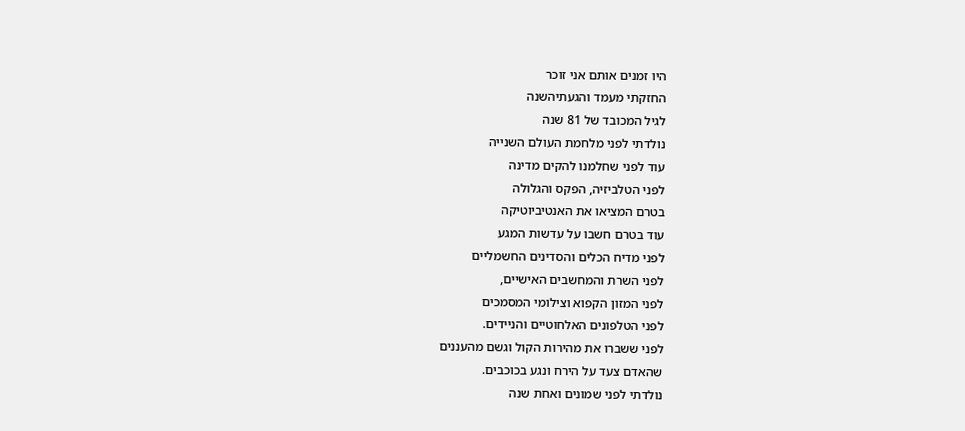היו זמנים אותם אני זוכר
החזקתי מעמד והגעתיהשנה
לגיל המכובד של 81 שנה
נולדתי לפני מלחמת העולם השנייה
עוד לפני שחלמנו להקים מדינה
לפני הטלביזיה, הפקס והגלולה
בטרם המציאו את האנטיביוטיקה
עוד בטרם חשבו על עדשות המגע
לפני מדיח הכלים והסדינים החשמליים
לפני השרת והמחשבים האישיים,
לפני המזון הקפוא וצילומי המסמכים
לפני הטלפונים האלחוטיים והניידים.
לפני ששברו את מהירות הקול וגשם מהעננים
שהאדם צעד על הירח ונגע בכוכבים.
נולדתי לפני שמונים ואחת שנה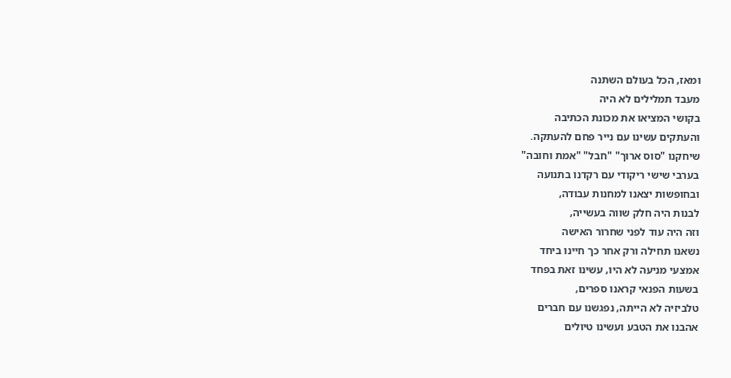ומאז, הכל בעולם השתנה
מעבד תמלילים לא היה
בקושי המציאו את מכונת הכתיבה
והעתקים עשינו עם נייר פחם להעתקה.
שיחקנו "סוס ארוך" "חבל" "אמת וחובה"
בערבי שישי ריקודי עם רקדנו בתנועה
ובחופשות יצאנו למחנות עבודה,
לבנות היה חלק שווה בעשייה,
וזה היה עוד לפני שחרור האישה
נשאנו תחילה ורק אחר כך חיינו ביחד
אמצעי מניעה לא היו, עשינו זאת בפחד
בשעות הפנאי קראנו ספרים,
טלביזיה לא הייתה, נפגשנו עם חברים
אהבנו את הטבע ועשינו טיולים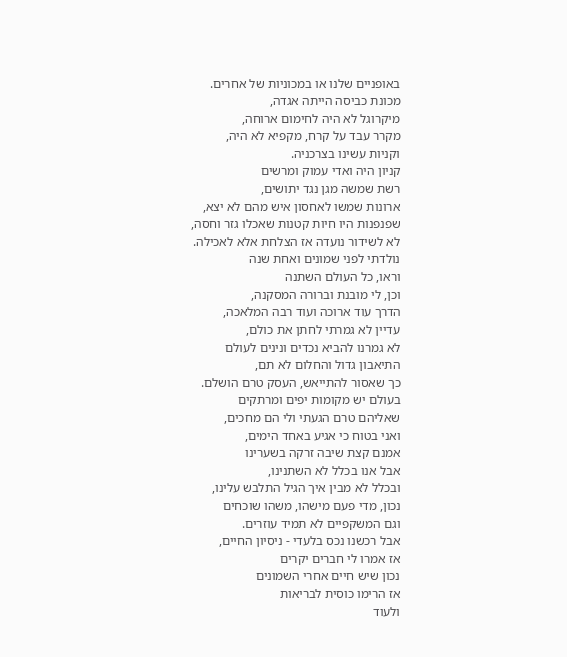באופניים שלנו או במכוניות של אחרים.
מכונת כביסה הייתה אגדה,
מיקרוגל לא היה לחימום ארוחה,
מקרר עבד על קרח, מקפיא לא היה,
וקניות עשינו בצרכניה.
קניון היה ואדי עמוק ומרשים
רשת שמשה מגן נגד יתושים,
ארונות שמשו לאחסון איש מהם לא יצא,
שפנפנות היו חיות קטנות שאכלו גזר וחסה,
לא לשידור נועדה אז הצלחת אלא לאכילה.
נולדתי לפני שמונים ואחת שנה
וראו, כל העולם השתנה
וכן, לי מובנת וברורה המסקנה,
הדרך עוד ארוכה ועוד רבה המלאכה,
עדיין לא גמרתי לחתן את כולם,
לא גמרנו להביא נכדים ונינים לעולם
התיאבון גדול והחלום לא תם,
כך שאסור להתייאש, העסק טרם הושלם.
בעולם יש מקומות יפים ומרתקים
שאליהם טרם הגעתי ולי הם מחכים,
ואני בטוח כי אגיע באחד הימים,
אמנם קצת שיבה זרקה בשערינו
אבל אנו בכלל לא השתנינו,
ובכלל לא מבין איך הגיל התלבש עלינו,
נכון, מדי פעם מישהו, משהו שוכחים
וגם המשקפיים לא תמיד עוזרים.
אבל רכשנו נכס בלעדי - ניסיון החיים,
אז אמרו לי חברים יקרים
נכון שיש חיים אחרי השמונים
אז הרימו כוסית לבריאות
ולעוד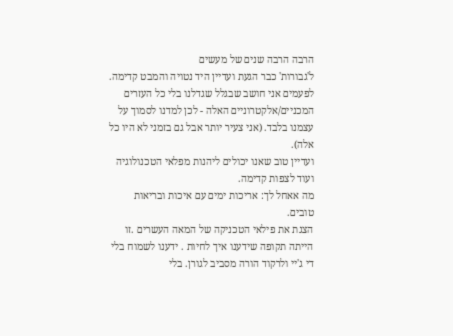הרבה הרבה שנים של מעשים
ל'גבורות' כבר הגעת ועדיין היד נטויה והמבט קדימה.
לפעמים אני חושב שבגלל שגדלנו בלי כל העזרים המכניים/אלקטרוניים האלה - לכן למדנו לסמוך על עצמנו בלבד. (אני צעיר יותר אבל גם בזמני לא היו כל אלה).
ועדיין טוב שאנו יכולים ליהנות מפלאי הטכנולוגיה ועוד לצפות קדימה.
מה אאחל לך: אריכות ימים עם איכות ובריאות טובים.
הצגת את פילאי הטכניקה של המאה העשרים .זו הייתה תקופה שידענו איך לחיות . ידענו לשמוח בלי די ג'יי ולרקוד הורה מסביב לגורן. בלי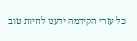כל עזרי הקידמה ידענו לחיות טוב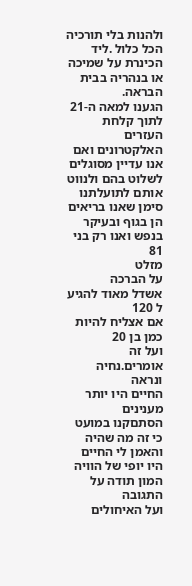ולהנות בלי תורכיה הכל כלול .ליד הכינרת על שמיכה או בנהריה בבית הבראה.
הגענו למאה ה-21 לתוך קלחת העזרים האלקטרונים ואם אנו עדיין מסוגלים לשלוט בהם ולנווט אותם לתועלתנו סימן שאנו בריאים הן בגוף ובעיקר בנפש ואנו רק בני 81
מזלט
על הברכה
אשדל מאוד להגיע ל 120
אם אצליח להיות כמן בן 20
ועל זה אומרים.נחיה ונראה
החיים היו יותר מענינים
הסתםקנו במועט כי זה מה שהיה
והאמן לי החיים היו יופי של הוויה
המון תודה על התגובה
ועל האיחולים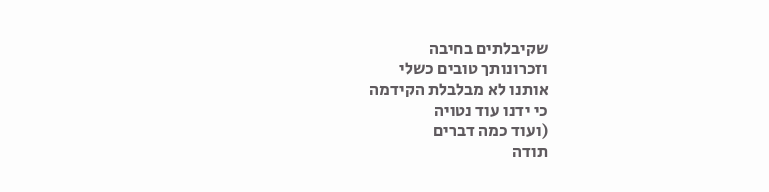שקיבלתים בחיבה
וזכרונותך טובים כשלי
אותנו לא מבלבלת הקידמה
כי ידנו עוד נטויה
(ועוד כמה דברים
תודה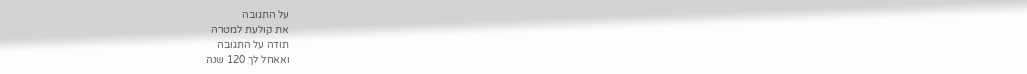על התגובה
את קולעת למטרה
תודה על התגובה
ואאחל לך 120 שנה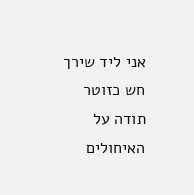אני ליד שירך חש כזוטר
תודה על האיחולים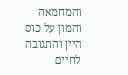והמחמאה
והמון על כוס היין והתגובה
לחיים